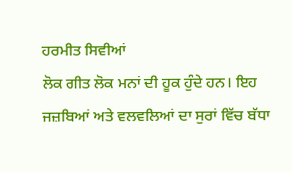ਹਰਮੀਤ ਸਿਵੀਆਂ
ਲੋਕ ਗੀਤ ਲੋਕ ਮਨਾਂ ਦੀ ਹੂਕ ਹੁੰਦੇ ਹਨ। ਇਹ ਜਜ਼ਬਿਆਂ ਅਤੇ ਵਲਵਲਿਆਂ ਦਾ ਸੁਰਾਂ ਵਿੱਚ ਬੱਧਾ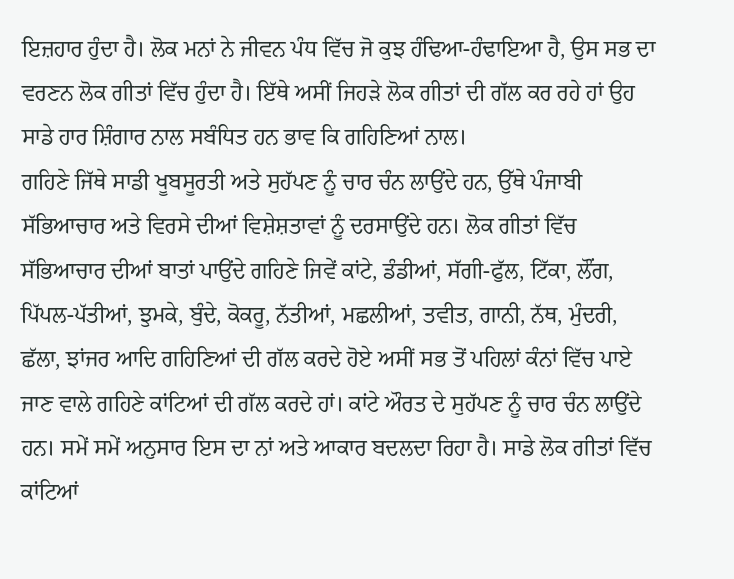ਇਜ਼ਹਾਰ ਹੁੰਦਾ ਹੈ। ਲੋਕ ਮਨਾਂ ਨੇ ਜੀਵਨ ਪੰਧ ਵਿੱਚ ਜੋ ਕੁਝ ਹੰਢਿਆ-ਹੰਢਾਇਆ ਹੈ, ਉਸ ਸਭ ਦਾ ਵਰਣਨ ਲੋਕ ਗੀਤਾਂ ਵਿੱਚ ਹੁੰਦਾ ਹੈ। ਇੱਥੇ ਅਸੀਂ ਜਿਹੜੇ ਲੋਕ ਗੀਤਾਂ ਦੀ ਗੱਲ ਕਰ ਰਹੇ ਹਾਂ ਉਹ ਸਾਡੇ ਹਾਰ ਸ਼ਿੰਗਾਰ ਨਾਲ ਸਬੰਧਿਤ ਹਨ ਭਾਵ ਕਿ ਗਹਿਣਿਆਂ ਨਾਲ।
ਗਹਿਣੇ ਜਿੱਥੇ ਸਾਡੀ ਖੂਬਸੂਰਤੀ ਅਤੇ ਸੁਹੱਪਣ ਨੂੰ ਚਾਰ ਚੰਨ ਲਾਉਂਦੇ ਹਨ, ਉੱਥੇ ਪੰਜਾਬੀ ਸੱਭਿਆਚਾਰ ਅਤੇ ਵਿਰਸੇ ਦੀਆਂ ਵਿਸ਼ੇਸ਼ਤਾਵਾਂ ਨੂੰ ਦਰਸਾਉਂਦੇ ਹਨ। ਲੋਕ ਗੀਤਾਂ ਵਿੱਚ ਸੱਭਿਆਚਾਰ ਦੀਆਂ ਬਾਤਾਂ ਪਾਉਂਦੇ ਗਹਿਣੇ ਜਿਵੇਂ ਕਾਂਟੇ, ਡੰਡੀਆਂ, ਸੱਗੀ-ਫੁੱਲ, ਟਿੱਕਾ, ਲੌਂਗ, ਪਿੱਪਲ-ਪੱਤੀਆਂ, ਝੁਮਕੇ, ਬੁੰਦੇ, ਕੋਕਰੂ, ਨੱਤੀਆਂ, ਮਛਲੀਆਂ, ਤਵੀਤ, ਗਾਨੀ, ਨੱਥ, ਮੁੰਦਰੀ, ਛੱਲਾ, ਝਾਂਜਰ ਆਦਿ ਗਹਿਣਿਆਂ ਦੀ ਗੱਲ ਕਰਦੇ ਹੋਏ ਅਸੀਂ ਸਭ ਤੋਂ ਪਹਿਲਾਂ ਕੰਨਾਂ ਵਿੱਚ ਪਾਏ ਜਾਣ ਵਾਲੇ ਗਹਿਣੇ ਕਾਂਟਿਆਂ ਦੀ ਗੱਲ ਕਰਦੇ ਹਾਂ। ਕਾਂਟੇ ਔਰਤ ਦੇ ਸੁਹੱਪਣ ਨੂੰ ਚਾਰ ਚੰਨ ਲਾਉਂਦੇ ਹਨ। ਸਮੇਂ ਸਮੇਂ ਅਨੁਸਾਰ ਇਸ ਦਾ ਨਾਂ ਅਤੇ ਆਕਾਰ ਬਦਲਦਾ ਰਿਹਾ ਹੈ। ਸਾਡੇ ਲੋਕ ਗੀਤਾਂ ਵਿੱਚ ਕਾਂਟਿਆਂ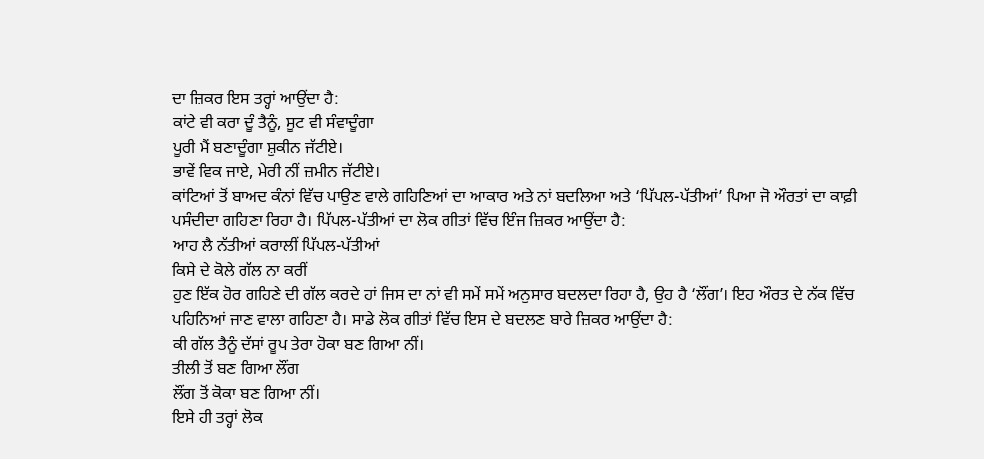ਦਾ ਜ਼ਿਕਰ ਇਸ ਤਰ੍ਹਾਂ ਆਉਂਦਾ ਹੈ:
ਕਾਂਟੇ ਵੀ ਕਰਾ ਦੂੰ ਤੈਨੂੰ, ਸੂਟ ਵੀ ਸੰਵਾਦੂੰਗਾ
ਪੂਰੀ ਮੈਂ ਬਣਾਦੂੰਗਾ ਸ਼ੁਕੀਨ ਜੱਟੀਏ।
ਭਾਵੇਂ ਵਿਕ ਜਾਏ, ਮੇਰੀ ਨੀਂ ਜ਼ਮੀਨ ਜੱਟੀਏ।
ਕਾਂਟਿਆਂ ਤੋਂ ਬਾਅਦ ਕੰਨਾਂ ਵਿੱਚ ਪਾਉਣ ਵਾਲੇ ਗਹਿਣਿਆਂ ਦਾ ਆਕਾਰ ਅਤੇ ਨਾਂ ਬਦਲਿਆ ਅਤੇ ‘ਪਿੱਪਲ-ਪੱਤੀਆਂ’ ਪਿਆ ਜੋ ਔਰਤਾਂ ਦਾ ਕਾਫ਼ੀ ਪਸੰਦੀਦਾ ਗਹਿਣਾ ਰਿਹਾ ਹੈ। ਪਿੱਪਲ-ਪੱਤੀਆਂ ਦਾ ਲੋਕ ਗੀਤਾਂ ਵਿੱਚ ਇੰਜ ਜ਼ਿਕਰ ਆਉਂਦਾ ਹੈ:
ਆਹ ਲੈ ਨੱਤੀਆਂ ਕਰਾਲੀਂ ਪਿੱਪਲ-ਪੱਤੀਆਂ
ਕਿਸੇ ਦੇ ਕੋਲੇ ਗੱਲ ਨਾ ਕਰੀਂ
ਹੁਣ ਇੱਕ ਹੋਰ ਗਹਿਣੇ ਦੀ ਗੱਲ ਕਰਦੇ ਹਾਂ ਜਿਸ ਦਾ ਨਾਂ ਵੀ ਸਮੇਂ ਸਮੇਂ ਅਨੁਸਾਰ ਬਦਲਦਾ ਰਿਹਾ ਹੈ, ਉਹ ਹੈ ‘ਲੌਂਗ’। ਇਹ ਔਰਤ ਦੇ ਨੱਕ ਵਿੱਚ ਪਹਿਨਿਆਂ ਜਾਣ ਵਾਲਾ ਗਹਿਣਾ ਹੈ। ਸਾਡੇ ਲੋਕ ਗੀਤਾਂ ਵਿੱਚ ਇਸ ਦੇ ਬਦਲਣ ਬਾਰੇ ਜ਼ਿਕਰ ਆਉਂਦਾ ਹੈ:
ਕੀ ਗੱਲ ਤੈਨੂੰ ਦੱਸਾਂ ਰੂਪ ਤੇਰਾ ਹੋਕਾ ਬਣ ਗਿਆ ਨੀਂ।
ਤੀਲੀ ਤੋਂ ਬਣ ਗਿਆ ਲੌਂਗ
ਲੌਂਗ ਤੋਂ ਕੋਕਾ ਬਣ ਗਿਆ ਨੀਂ।
ਇਸੇ ਹੀ ਤਰ੍ਹਾਂ ਲੋਕ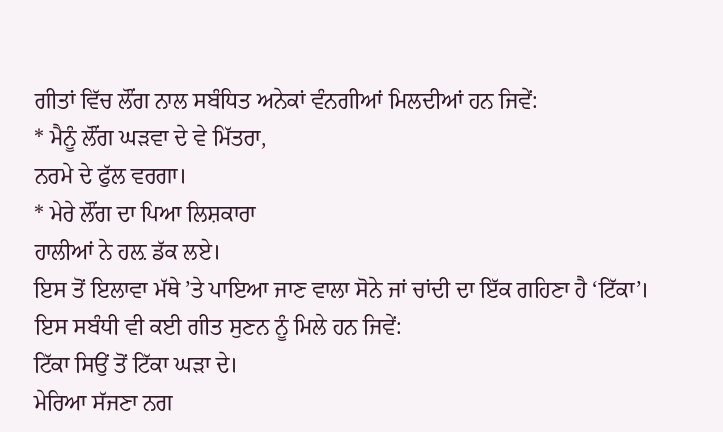ਗੀਤਾਂ ਵਿੱਚ ਲੌਂਗ ਨਾਲ ਸਬੰਧਿਤ ਅਨੇਕਾਂ ਵੰਨਗੀਆਂ ਮਿਲਦੀਆਂ ਹਨ ਜਿਵੇਂ:
* ਮੈਨੂੰ ਲੌਂਗ ਘੜਵਾ ਦੇ ਵੇ ਮਿੱਤਰਾ,
ਨਰਮੇ ਦੇ ਫੁੱਲ ਵਰਗਾ।
* ਮੇਰੇ ਲੌਂਗ ਦਾ ਪਿਆ ਲਿਸ਼ਕਾਰਾ
ਹਾਲੀਆਂ ਨੇ ਹਲ਼ ਡੱਕ ਲਏ।
ਇਸ ਤੋਂ ਇਲਾਵਾ ਮੱਥੇ ’ਤੇ ਪਾਇਆ ਜਾਣ ਵਾਲਾ ਸੋਨੇ ਜਾਂ ਚਾਂਦੀ ਦਾ ਇੱਕ ਗਹਿਣਾ ਹੈ ‘ਟਿੱਕਾ’। ਇਸ ਸਬੰਧੀ ਵੀ ਕਈ ਗੀਤ ਸੁਣਨ ਨੂੰ ਮਿਲੇ ਹਨ ਜਿਵੇਂ:
ਟਿੱਕਾ ਸਿਉਂ ਤੋਂ ਟਿੱਕਾ ਘੜਾ ਦੇ।
ਮੇਰਿਆ ਸੱਜਣਾ ਨਗ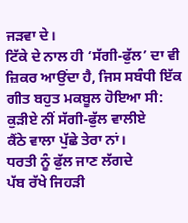ਜੜਵਾ ਦੇ।
ਟਿੱਕੇ ਦੇ ਨਾਲ ਹੀ ‘ਸੱਗੀ-ਫੁੱਲ’ ਦਾ ਵੀ ਜ਼ਿਕਰ ਆਉਂਦਾ ਹੈ, ਜਿਸ ਸਬੰਧੀ ਇੱਕ ਗੀਤ ਬਹੁਤ ਮਕਬੂਲ ਹੋਇਆ ਸੀ:
ਕੁੜੀਏ ਨੀਂ ਸੱਗੀ-ਫੁੱਲ ਵਾਲੀਏ
ਕੈਂਠੇ ਵਾਲਾ ਪੁੱਛੇ ਤੇਰਾ ਨਾਂ।
ਧਰਤੀ ਨੂੰ ਫੁੱਲ ਜਾਣ ਲੱਗਦੇ
ਪੱਬ ਰੱਖੇ ਜਿਹੜੀ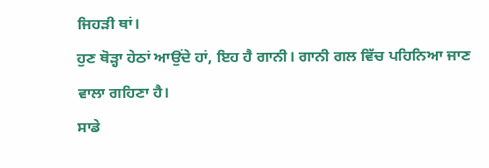ਜਿਹੜੀ ਥਾਂ।
ਹੁਣ ਥੋੜ੍ਹਾ ਹੇਠਾਂ ਆਉਂਦੇ ਹਾਂ, ਇਹ ਹੈ ਗਾਨੀ। ਗਾਨੀ ਗਲ ਵਿੱਚ ਪਹਿਨਿਆ ਜਾਣ ਵਾਲਾ ਗਹਿਣਾ ਹੈ।
ਸਾਡੇ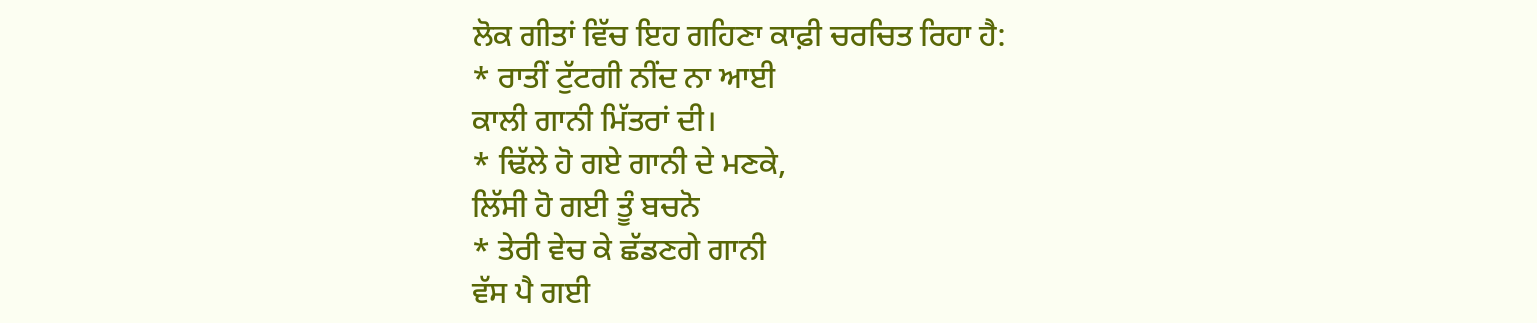ਲੋਕ ਗੀਤਾਂ ਵਿੱਚ ਇਹ ਗਹਿਣਾ ਕਾਫ਼ੀ ਚਰਚਿਤ ਰਿਹਾ ਹੈ:
* ਰਾਤੀਂ ਟੁੱਟਗੀ ਨੀਂਦ ਨਾ ਆਈ
ਕਾਲੀ ਗਾਨੀ ਮਿੱਤਰਾਂ ਦੀ।
* ਢਿੱਲੇ ਹੋ ਗਏ ਗਾਨੀ ਦੇ ਮਣਕੇ,
ਲਿੱਸੀ ਹੋ ਗਈ ਤੂੰ ਬਚਨੋ
* ਤੇਰੀ ਵੇਚ ਕੇ ਛੱਡਣਗੇ ਗਾਨੀ
ਵੱਸ ਪੈ ਗਈ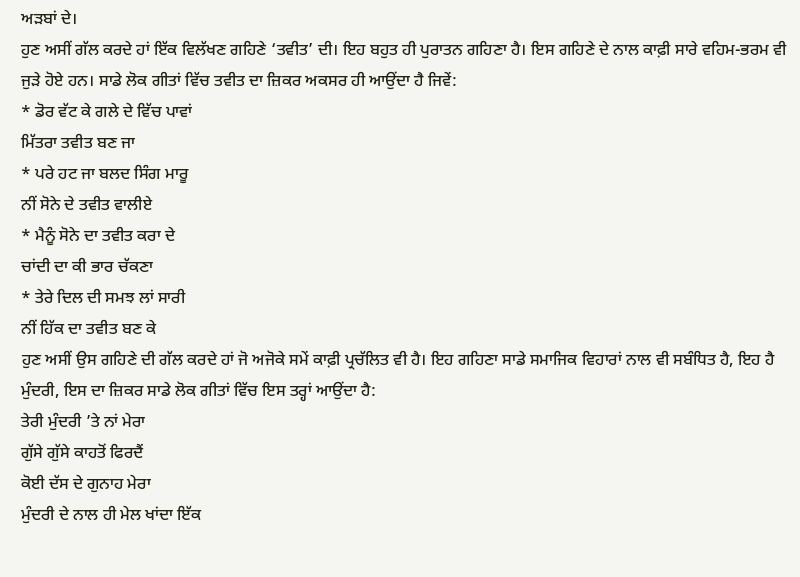ਅੜਬਾਂ ਦੇ।
ਹੁਣ ਅਸੀਂ ਗੱਲ ਕਰਦੇ ਹਾਂ ਇੱਕ ਵਿਲੱਖਣ ਗਹਿਣੇ ‘ਤਵੀਤ’ ਦੀ। ਇਹ ਬਹੁਤ ਹੀ ਪੁਰਾਤਨ ਗਹਿਣਾ ਹੈ। ਇਸ ਗਹਿਣੇ ਦੇ ਨਾਲ ਕਾਫ਼ੀ ਸਾਰੇ ਵਹਿਮ-ਭਰਮ ਵੀ ਜੁੜੇ ਹੋਏ ਹਨ। ਸਾਡੇ ਲੋਕ ਗੀਤਾਂ ਵਿੱਚ ਤਵੀਤ ਦਾ ਜ਼ਿਕਰ ਅਕਸਰ ਹੀ ਆਉਂਦਾ ਹੈ ਜਿਵੇਂ:
* ਡੋਰ ਵੱਟ ਕੇ ਗਲੇ ਦੇ ਵਿੱਚ ਪਾਵਾਂ
ਮਿੱਤਰਾ ਤਵੀਤ ਬਣ ਜਾ
* ਪਰੇ ਹਟ ਜਾ ਬਲਦ ਸਿੰਗ ਮਾਰੂ
ਨੀਂ ਸੋਨੇ ਦੇ ਤਵੀਤ ਵਾਲੀਏ
* ਮੈਨੂੰ ਸੋਨੇ ਦਾ ਤਵੀਤ ਕਰਾ ਦੇ
ਚਾਂਦੀ ਦਾ ਕੀ ਭਾਰ ਚੱਕਣਾ
* ਤੇਰੇ ਦਿਲ ਦੀ ਸਮਝ ਲਾਂ ਸਾਰੀ
ਨੀਂ ਹਿੱਕ ਦਾ ਤਵੀਤ ਬਣ ਕੇ
ਹੁਣ ਅਸੀਂ ਉਸ ਗਹਿਣੇ ਦੀ ਗੱਲ ਕਰਦੇ ਹਾਂ ਜੋ ਅਜੋਕੇ ਸਮੇਂ ਕਾਫ਼ੀ ਪ੍ਰਚੱਲਿਤ ਵੀ ਹੈ। ਇਹ ਗਹਿਣਾ ਸਾਡੇ ਸਮਾਜਿਕ ਵਿਹਾਰਾਂ ਨਾਲ ਵੀ ਸਬੰਧਿਤ ਹੈ, ਇਹ ਹੈ ਮੁੰਦਰੀ, ਇਸ ਦਾ ਜ਼ਿਕਰ ਸਾਡੇ ਲੋਕ ਗੀਤਾਂ ਵਿੱਚ ਇਸ ਤਰ੍ਹਾਂ ਆਉਂਦਾ ਹੈ:
ਤੇਰੀ ਮੁੰਦਰੀ ’ਤੇ ਨਾਂ ਮੇਰਾ
ਗੁੱਸੇ ਗੁੱਸੇ ਕਾਹਤੋਂ ਫਿਰਦੈਂ
ਕੋਈ ਦੱਸ ਦੇ ਗੁਨਾਹ ਮੇਰਾ
ਮੁੰਦਰੀ ਦੇ ਨਾਲ ਹੀ ਮੇਲ ਖਾਂਦਾ ਇੱਕ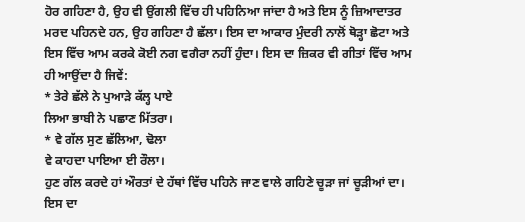ਹੋਰ ਗਹਿਣਾ ਹੈ, ਉਹ ਵੀ ਉਂਗਲੀ ਵਿੱਚ ਹੀ ਪਹਿਨਿਆ ਜਾਂਦਾ ਹੈ ਅਤੇ ਇਸ ਨੂੰ ਜ਼ਿਆਦਾਤਰ ਮਰਦ ਪਹਿਨਦੇ ਹਨ, ਉਹ ਗਹਿਣਾ ਹੈ ਛੱਲਾ। ਇਸ ਦਾ ਆਕਾਰ ਮੁੰਦਰੀ ਨਾਲੋਂ ਥੋੜ੍ਹਾ ਛੋਟਾ ਅਤੇ ਇਸ ਵਿੱਚ ਆਮ ਕਰਕੇ ਕੋਈ ਨਗ ਵਗੈਰਾ ਨਹੀਂ ਹੁੰਦਾ। ਇਸ ਦਾ ਜ਼ਿਕਰ ਵੀ ਗੀਤਾਂ ਵਿੱਚ ਆਮ ਹੀ ਆਉਂਦਾ ਹੈ ਜਿਵੇਂ:
* ਤੇਰੇ ਛੱਲੇ ਨੇ ਪੁਆੜੇ ਕੱਲ੍ਹ ਪਾਏ
ਲਿਆ ਭਾਬੀ ਨੇ ਪਛਾਣ ਮਿੱਤਰਾ।
* ਵੇ ਗੱਲ ਸੁਣ ਛੱਲਿਆ, ਢੋਲਾ
ਵੇ ਕਾਹਦਾ ਪਾਇਆ ਈ ਰੌਲਾ।
ਹੁਣ ਗੱਲ ਕਰਦੇ ਹਾਂ ਔਰਤਾਂ ਦੇ ਹੱਥਾਂ ਵਿੱਚ ਪਹਿਨੇ ਜਾਣ ਵਾਲੇ ਗਹਿਣੇ ਚੂੜਾ ਜਾਂ ਚੂੜੀਆਂ ਦਾ। ਇਸ ਦਾ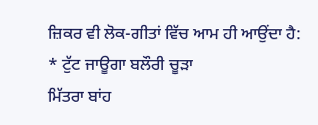ਜ਼ਿਕਰ ਵੀ ਲੋਕ-ਗੀਤਾਂ ਵਿੱਚ ਆਮ ਹੀ ਆਉਂਦਾ ਹੈ:
* ਟੁੱਟ ਜਾਊਗਾ ਬਲੌਰੀ ਚੂੜਾ
ਮਿੱਤਰਾ ਬਾਂਹ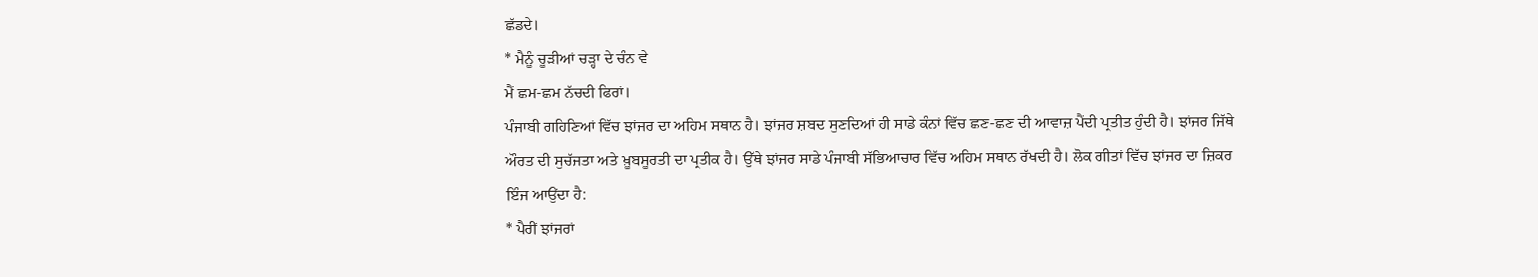ਛੱਡਦੇ।
* ਮੈਨੂੰ ਚੂੜੀਆਂ ਚੜ੍ਹਾ ਦੇ ਚੰਨ ਵੇ
ਮੈਂ ਛਮ-ਛਮ ਨੱਚਦੀ ਫਿਰਾਂ।
ਪੰਜਾਬੀ ਗਹਿਣਿਆਂ ਵਿੱਚ ਝਾਂਜਰ ਦਾ ਅਹਿਮ ਸਥਾਨ ਹੈ। ਝਾਂਜਰ ਸ਼ਬਦ ਸੁਣਦਿਆਂ ਹੀ ਸਾਡੇ ਕੰਨਾਂ ਵਿੱਚ ਛਣ-ਛਣ ਦੀ ਆਵਾਜ਼ ਪੈਂਦੀ ਪ੍ਰਤੀਤ ਹੁੰਦੀ ਹੈ। ਝਾਂਜਰ ਜਿੱਥੇ ਔਰਤ ਦੀ ਸੁਚੱਜਤਾ ਅਤੇ ਖ਼ੂਬਸੂਰਤੀ ਦਾ ਪ੍ਰਤੀਕ ਹੈ। ਉੱਥੇ ਝਾਂਜਰ ਸਾਡੇ ਪੰਜਾਬੀ ਸੱਭਿਆਚਾਰ ਵਿੱਚ ਅਹਿਮ ਸਥਾਨ ਰੱਖਦੀ ਹੈ। ਲੋਕ ਗੀਤਾਂ ਵਿੱਚ ਝਾਂਜਰ ਦਾ ਜ਼ਿਕਰ ਇੰਜ ਆਉਂਦਾ ਹੈ:
* ਪੈਰੀਂ ਝਾਂਜਰਾਂ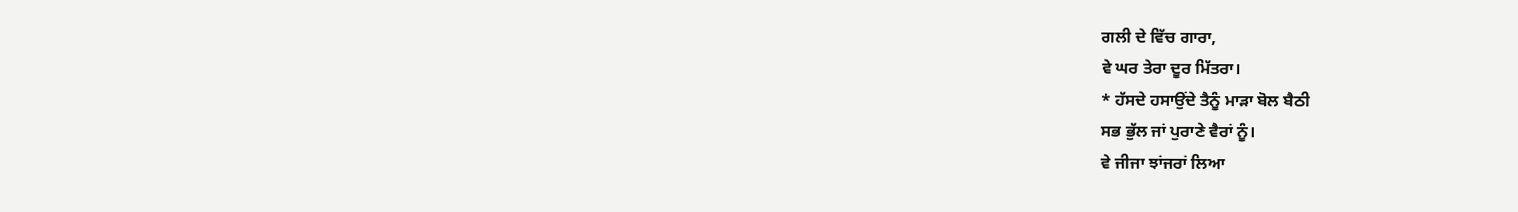ਗਲੀ ਦੇ ਵਿੱਚ ਗਾਰਾ,
ਵੇ ਘਰ ਤੇਰਾ ਦੂਰ ਮਿੱਤਰਾ।
* ਹੱਸਦੇ ਹਸਾਉਂਦੇ ਤੈਨੂੰ ਮਾੜਾ ਬੋਲ ਬੈਠੀ
ਸਭ ਭੁੱਲ ਜਾਂ ਪੁਰਾਣੇ ਵੈਰਾਂ ਨੂੰ।
ਵੇ ਜੀਜਾ ਝਾਂਜਰਾਂ ਲਿਆ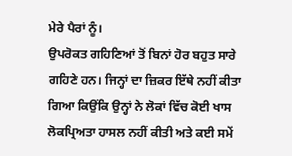ਮੇਰੇ ਪੈਰਾਂ ਨੂੰ।
ਉਪਰੋਕਤ ਗਹਿਣਿਆਂ ਤੋਂ ਬਿਨਾਂ ਹੋਰ ਬਹੁਤ ਸਾਰੇ ਗਹਿਣੇ ਹਨ। ਜਿਨ੍ਹਾਂ ਦਾ ਜ਼ਿਕਰ ਇੱਥੇ ਨਹੀਂ ਕੀਤਾ ਗਿਆ ਕਿਉਂਕਿ ਉਨ੍ਹਾਂ ਨੇ ਲੋਕਾਂ ਵਿੱਚ ਕੋਈ ਖਾਸ ਲੋਕਪ੍ਰਿਅਤਾ ਹਾਸਲ ਨਹੀਂ ਕੀਤੀ ਅਤੇ ਕਈ ਸਮੇਂ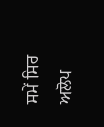ਸਮੇਂ ਸਿਰ ਅਲੋਪ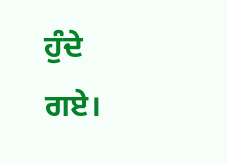ਹੁੰਦੇ ਗਏ।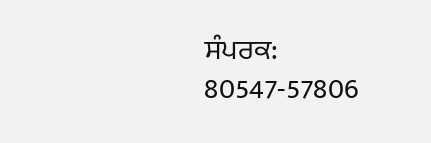ਸੰਪਰਕ: 80547-57806